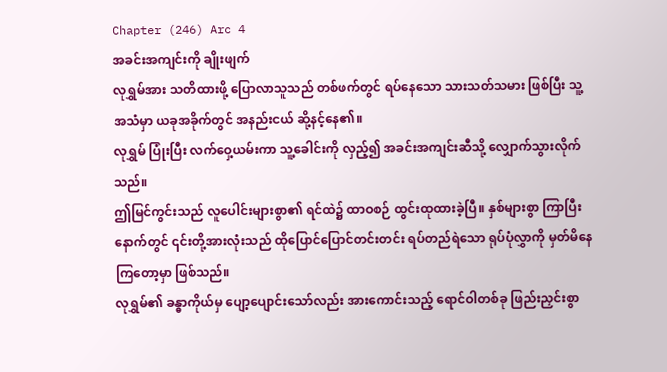Chapter (246) Arc 4
အခင်းအကျင်းကို ချိုးဖျက်
လုရွှမ်အား သတိထားဖို့ ပြောလာသူသည် တစ်ဖက်တွင် ရပ်နေသော သားသတ်သမား ဖြစ်ပြီး သူ့အသံမှာ ယခုအခိုက်တွင် အနည်းငယ် ဆို့နင့်နေ၏။
လုရွှမ် ပြုံးပြီး လက်ဝှေ့ယမ်းကာ သူ့ခေါင်းကို လှည့်၍ အခင်းအကျင်းဆီသို့ လျှောက်သွားလိုက်သည်။
ဤမြင်ကွင်းသည် လူပေါင်းများစွာ၏ ရင်ထဲ၌ ထာဝစဉ် ထွင်းထုထားခဲ့ပြီ။ နှစ်များစွာ ကြာပြီးနောက်တွင် ၎င်းတို့အားလုံးသည် ထိုပြောင်ပြောင်တင်းတင်း ရပ်တည်ရဲသော ရုပ်ပုံလွှာကို မှတ်မိနေကြတော့မှာ ဖြစ်သည်။
လုရွှမ်၏ ခန္ဓာကိုယ်မှ ပျော့ပျောင်းသော်လည်း အားကောင်းသည့် ရောင်ဝါတစ်ခု ဖြည်းညှင်းစွာ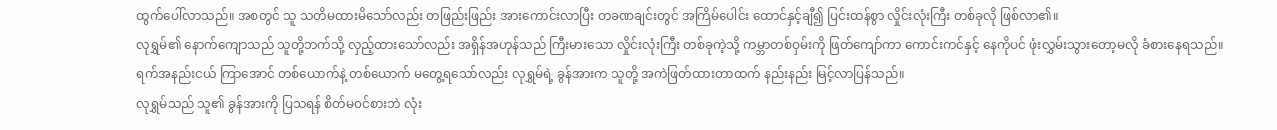ထွက်ပေါ်လာသည်။ အစတွင် သူ သတိမထားမိသော်လည်း တဖြည်းဖြည်း အားကောင်းလာပြီး တခဏချင်းတွင် အကြိမ်ပေါင်း ထောင်နှင့်ချီ၍ ပြင်းထန်စွာ လှိုင်းလုံးကြီး တစ်ခုလို ဖြစ်လာ၏။
လုရွှမ်၏ နောက်ကျောသည် သူတို့ဘက်သို့ လှည့်ထားသော်လည်း အရှိန်အဟုန်သည် ကြီးမားသော လှိုင်းလုံးကြီး တစ်ခုကဲ့သို့ ကမ္ဘာတစ်ဝှမ်းကို ဖြတ်ကျော်ကာ ကောင်းကင်နှင့် နေကိုပင် ဖုံးလွှမ်းသွားတော့မလို ခံစားနေရသည်။
ရက်အနည်းငယ် ကြာအောင် တစ်ယောက်နဲ့ တစ်ယောက် မတွေ့ရသော်လည်း လုရွှမ်ရဲ့ ခွန်အားက သူတို့ အကဲဖြတ်ထားတာထက် နည်းနည်း မြင့်လာပြန်သည်။
လုရွှမ်သည် သူ၏ ခွန်အားကို ပြသရန် စိတ်မ၀င်စားဘဲ လုံး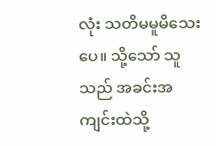လုံး သတိမမူမိသေးပေ။ သို့သော် သူသည် အခင်းအကျင်းထဲသို့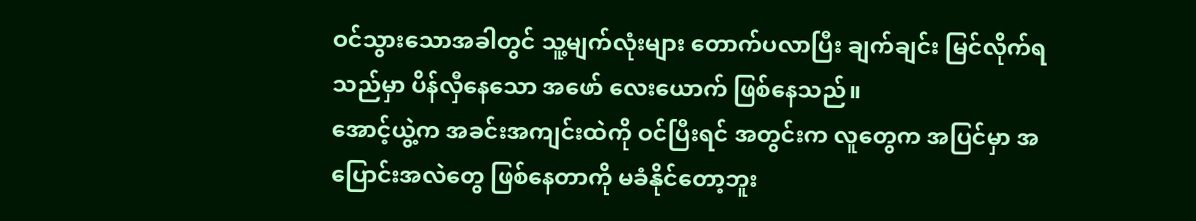ဝင်သွားသောအခါတွင် သူ့မျက်လုံးများ တောက်ပလာပြီး ချက်ချင်း မြင်လိုက်ရသည်မှာ ပိန်လှီနေသော အဖော် လေးယောက် ဖြစ်နေသည်။
အောင့်ယွဲ့က အခင်းအကျင်းထဲကို ဝင်ပြီးရင် အတွင်းက လူတွေက အပြင်မှာ အပြောင်းအလဲတွေ ဖြစ်နေတာကို မခံနိုင်တော့ဘူး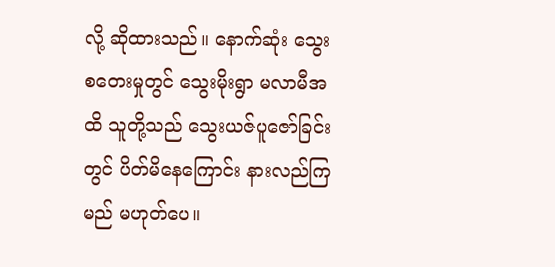လို့ ဆိုထားသည်။ နောက်ဆုံး သွေးစတေးမှုတွင် သွေးမိုးရွာ မလာမီအထိ သူတို့သည် သွေးယဇ်ပူဇော်ခြင်းတွင် ပိတ်မိနေကြောင်း နားလည်ကြမည် မဟုတ်ပေ။